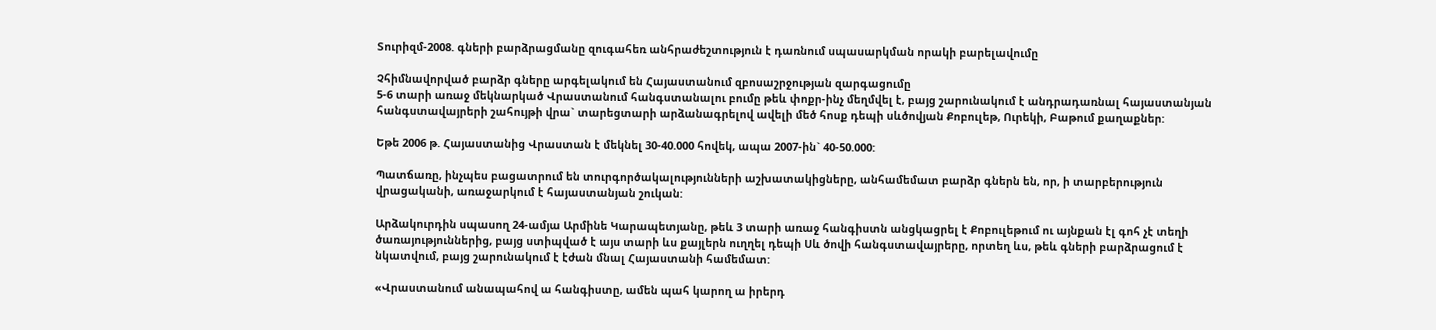Տուրիզմ-2008. գների բարձրացմանը զուգահեռ անհրաժեշտություն է դառնում սպասարկման որակի բարելավումը

Չհիմնավորված բարձր գները արգելակում են Հայաստանում զբոսաշրջության զարգացումը
5-6 տարի առաջ մեկնարկած Վրաստանում հանգստանալու բումը թեև փոքր-ինչ մեղմվել է, բայց շարունակում է անդրադառնալ հայաստանյան հանգստավայրերի շահույթի վրա` տարեցտարի արձանագրելով ավելի մեծ հոսք դեպի սևծովյան Քոբուլեթ, Ուրեկի, Բաթում քաղաքներ:

Եթե 2006 թ. Հայաստանից Վրաստան է մեկնել 30-40.000 հովեկ, ապա 2007-ին` 40-50.000:

Պատճառը, ինչպես բացատրում են տուրգործակալությունների աշխատակիցները, անհամեմատ բարձր գներն են, որ, ի տարբերություն վրացականի, առաջարկում է հայաստանյան շուկան:

Արձակուրդին սպասող 24-ամյա Արմինե Կարապետյանը, թեև 3 տարի առաջ հանգիստն անցկացրել է Քոբուլեթում ու այնքան էլ գոհ չէ տեղի ծառայություններից, բայց ստիպված է այս տարի ևս քայլերն ուղղել դեպի Սև ծովի հանգստավայրերը, որտեղ ևս, թեև գների բարձրացում է նկատվում, բայց շարունակում է էժան մնալ Հայաստանի համեմատ:

«Վրաստանում անապահով ա հանգիստը, ամեն պահ կարող ա իրերդ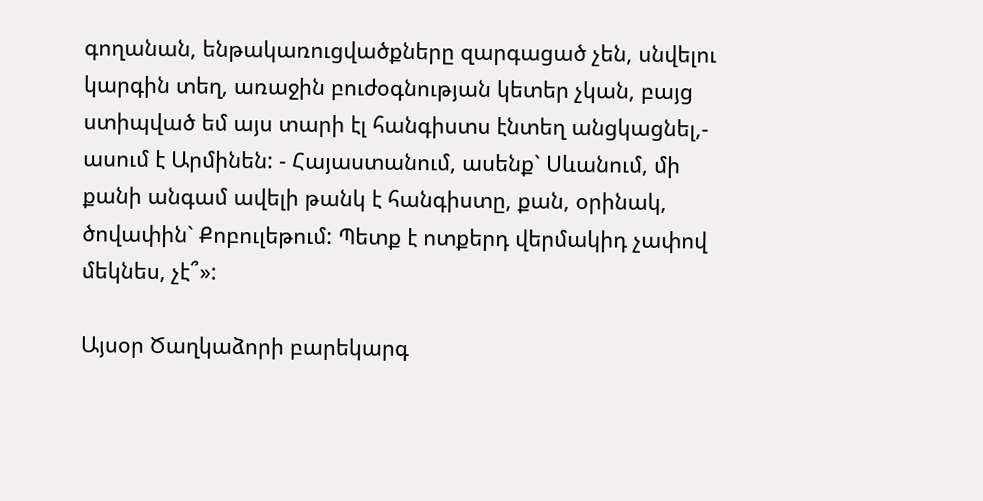գողանան, ենթակառուցվածքները զարգացած չեն, սնվելու կարգին տեղ, առաջին բուժօգնության կետեր չկան, բայց ստիպված եմ այս տարի էլ հանգիստս էնտեղ անցկացնել,- ասում է Արմինեն: - Հայաստանում, ասենք` Սևանում, մի քանի անգամ ավելի թանկ է հանգիստը, քան, օրինակ, ծովափին` Քոբուլեթում: Պետք է ոտքերդ վերմակիդ չափով մեկնես, չէ՞»:

Այսօր Ծաղկաձորի բարեկարգ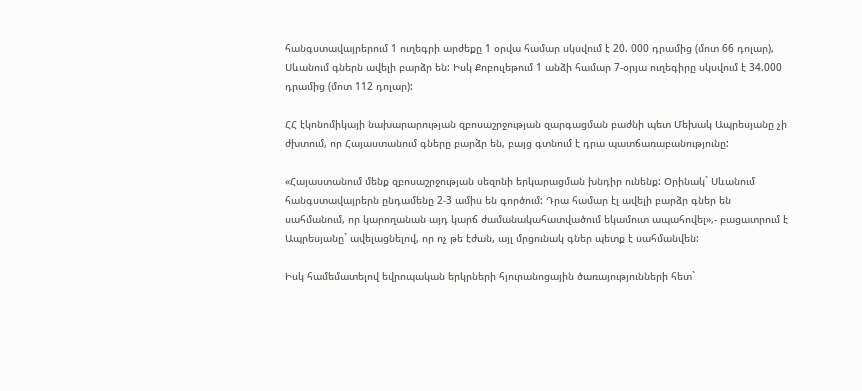հանգստավայրերում 1 ուղեգրի արժեքը 1 օրվա համար սկսվում է 20. 000 դրամից (մոտ 66 դոլար), Սևանում գներն ավելի բարձր են: Իսկ Քոբուլեթում 1 անձի համար 7-օրյա ուղեգիրը սկսվում է 34.000 դրամից (մոտ 112 դոլար):

ՀՀ էկոնոմիկայի նախարարության զբոսաշրջության զարգացման բաժնի պետ Մեխակ Ապրեսյանը չի ժխտում, որ Հայաստանում գները բարձր են, բայց գտնում է դրա պատճառաբանությունը:

«Հայաստանում մենք զբոսաշրջության սեզոնի երկարացման խնդիր ունենք: Օրինակ` Սևանում հանգստավայրերն ընդամենը 2-3 ամիս են գործում: Դրա համար էլ ավելի բարձր գներ են սահմանում, որ կարողանան այդ կարճ ժամանակահատվածում եկամուտ ապահովել»,- բացատրում է Ապրեսյանը` ավելացնելով, որ ոչ թե էժան, այլ մրցունակ գներ պետք է սահմանվեն:

Իսկ համեմատելով եվրոպական երկրների հյուրանոցային ծառայությունների հետ`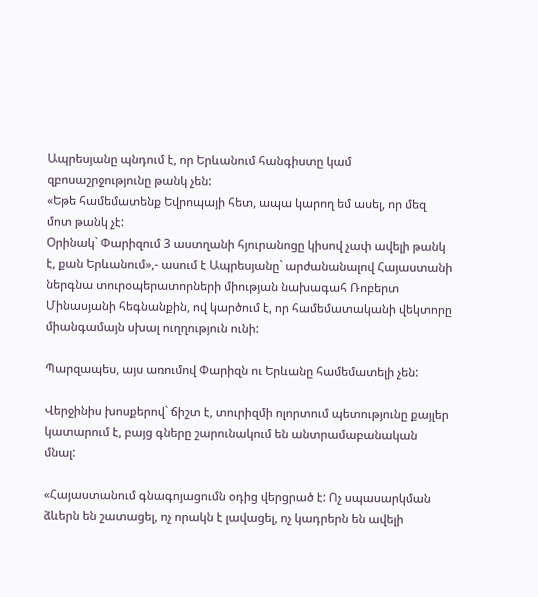Ապրեսյանը պնդում է, որ Երևանում հանգիստը կամ զբոսաշրջությունը թանկ չեն:
«Եթե համեմատենք Եվրոպայի հետ, ապա կարող եմ ասել, որ մեզ մոտ թանկ չէ:
Օրինակ` Փարիզում 3 աստղանի հյուրանոցը կիսով չափ ավելի թանկ է, քան Երևանում»,- ասում է Ապրեսյանը` արժանանալով Հայաստանի ներգնա տուրօպերատորների միության նախագահ Ռոբերտ Մինասյանի հեգնանքին, ով կարծում է, որ համեմատականի վեկտորը միանգամայն սխալ ուղղություն ունի:

Պարզապես, այս առումով Փարիզն ու Երևանը համեմատելի չեն:

Վերջինիս խոսքերով` ճիշտ է, տուրիզմի ոլորտում պետությունը քայլեր կատարում է, բայց գները շարունակում են անտրամաբանական մնալ:

«Հայաստանում գնագոյացումն օդից վերցրած է: Ոչ սպասարկման ձևերն են շատացել, ոչ որակն է լավացել, ոչ կադրերն են ավելի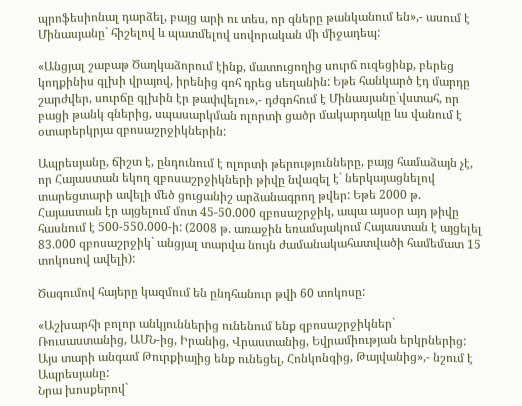պրոֆեսիոնալ դարձել, բայց արի ու տես, որ գները թանկանում են»,- ասում է Մինասյանը` հիշելով և պատմելով սովորական մի միջադեպ:

«Անցյալ շաբաթ Ծաղկաձորում էինք, մատուցողից սուրճ ուզեցինք, բերեց կողքինիս գլխի վրայով, իրենից գոհ դրեց սեղանին: Եթե հանկարծ էդ մարդը շարժվեր, սուրճը գլխին էր թափվելու»,- դժգոհում է Մինասյանը`վստահ, որ բացի թանկ գներից, սպասարկման ոլորտի ցածր մակարդակը ևս վանում է օտարերկրյա զբոսաշրջիկներին:

Ապրեսյանը, ճիշտ է, ընդունում է ոլորտի թերությունները, բայց համաձայն չէ, որ Հայաստան եկող զբոսաշրջիկների թիվը նվազել է` ներկայացնելով տարեցտարի ավելի մեծ ցուցանիշ արձանագրող թվեր: Եթե 2000 թ. Հայաստան էր այցելում մոտ 45-50.000 զբոսաշրջիկ, ապա այսօր այդ թիվը հասնում է 500-550.000-ի: (2008 թ. առաջին եռամսյակում Հայաստան է այցելել 83.000 զբոսաշրջիկ` անցյալ տարվա նույն ժամանակահատվածի համեմատ 15 տոկոսով ավելի):

Ծագումով հայերը կազմում են ընդհանուր թվի 60 տոկոսը:

«Աշխարհի բոլոր անկյուններից ունենում ենք զբոսաշրջիկներ` Ռուսաստանից, ԱՄՆ-ից, Իրանից, Վրաստանից, Եվրամիության երկրներից: Այս տարի անգամ Թուրքիայից ենք ունեցել, Հոնկոնգից, Թայվանից»,- նշում է Ապրեսյանը:
Նրա խոսքերով`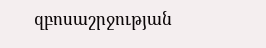զբոսաշրջության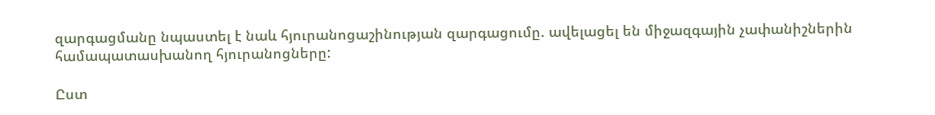զարգացմանը նպաստել է նաև հյուրանոցաշինության զարգացումը. ավելացել են միջազգային չափանիշներին համապատասխանող հյուրանոցները:

Ըստ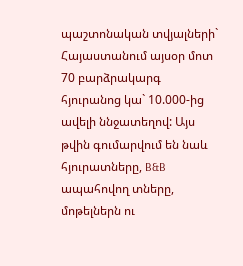պաշտոնական տվյալների` Հայաստանում այսօր մոտ 70 բարձրակարգ հյուրանոց կա` 10.000-ից ավելի ննջատեղով: Այս թվին գումարվում են նաև հյուրատները, B&B ապահովող տները, մոթելներն ու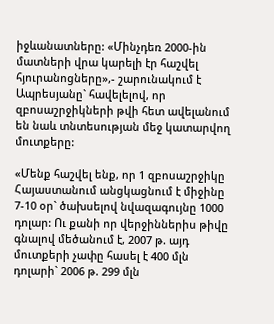իջևանատները: «Մինչդեռ 2000-ին մատների վրա կարելի էր հաշվել հյուրանոցները»,- շարունակում է Ապրեսյանը` հավելելով, որ զբոսաշրջիկների թվի հետ ավելանում են նաև տնտեսության մեջ կատարվող մուտքերը:

«Մենք հաշվել ենք, որ 1 զբոսաշրջիկը Հայաստանում անցկացնում է միջինը 7-10 օր` ծախսելով նվազագույնը 1000 դոլար: Ու քանի որ վերջիններիս թիվը գնալով մեծանում է, 2007 թ. այդ մուտքերի չափը հասել է 400 մլն դոլարի` 2006 թ. 299 մլն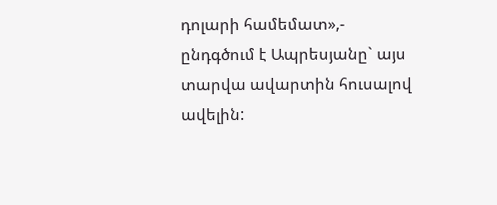դոլարի համեմատ»,- ընդգծում է Ապրեսյանը` այս տարվա ավարտին հուսալով ավելին: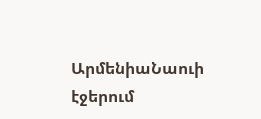ԱրմենիաՆաուի էջերում